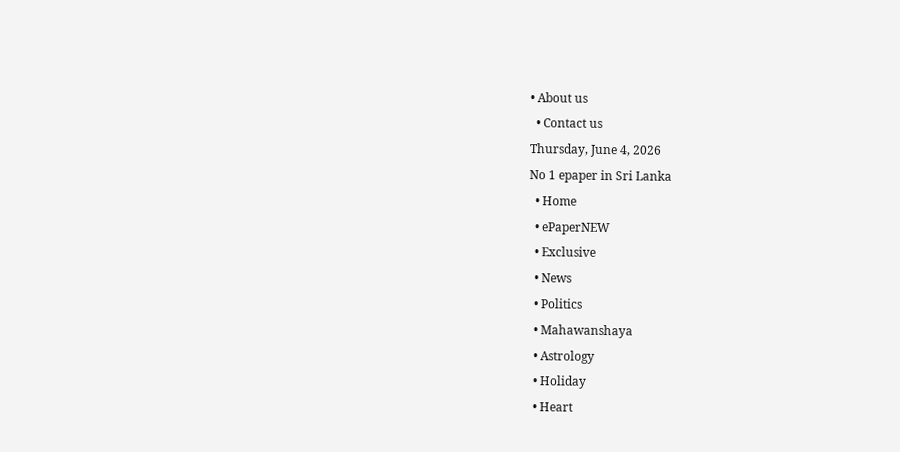• About us
  • Contact us
Thursday, June 4, 2026
No 1 epaper in Sri Lanka
  • Home
  • ePaperNEW
  • Exclusive
  • News
  • Politics
  • Mahawanshaya
  • Astrology
  • Holiday
  • Heart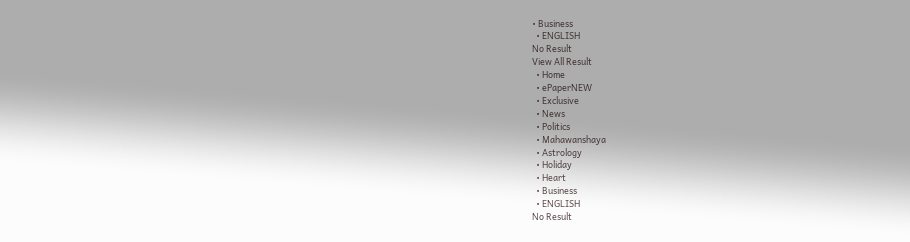• Business
  • ENGLISH
No Result
View All Result
  • Home
  • ePaperNEW
  • Exclusive
  • News
  • Politics
  • Mahawanshaya
  • Astrology
  • Holiday
  • Heart
  • Business
  • ENGLISH
No Result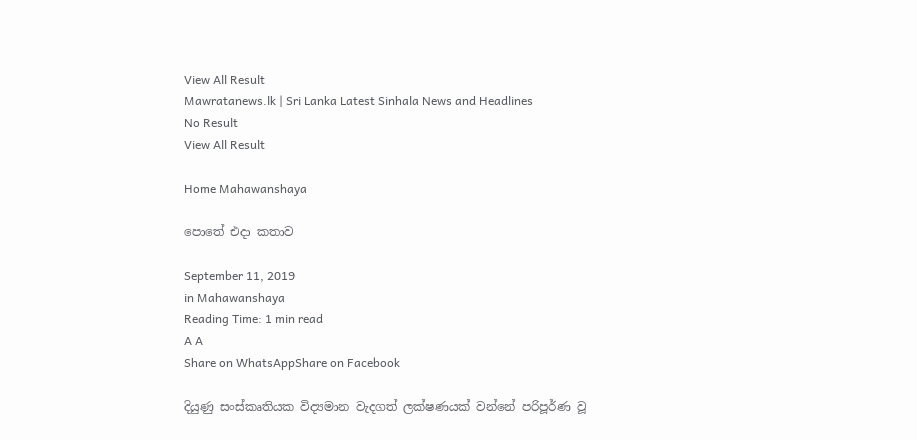View All Result
Mawratanews.lk | Sri Lanka Latest Sinhala News and Headlines
No Result
View All Result

Home Mahawanshaya

පොතේ එදා කතාව

September 11, 2019
in Mahawanshaya
Reading Time: 1 min read
A A
Share on WhatsAppShare on Facebook

දියුණු සංස්කෘතියක විද්‍යමාන වැදගත් ලක්ෂණයක් වන්නේ පරිපූර්ණ වූ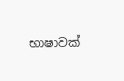භාෂාවක්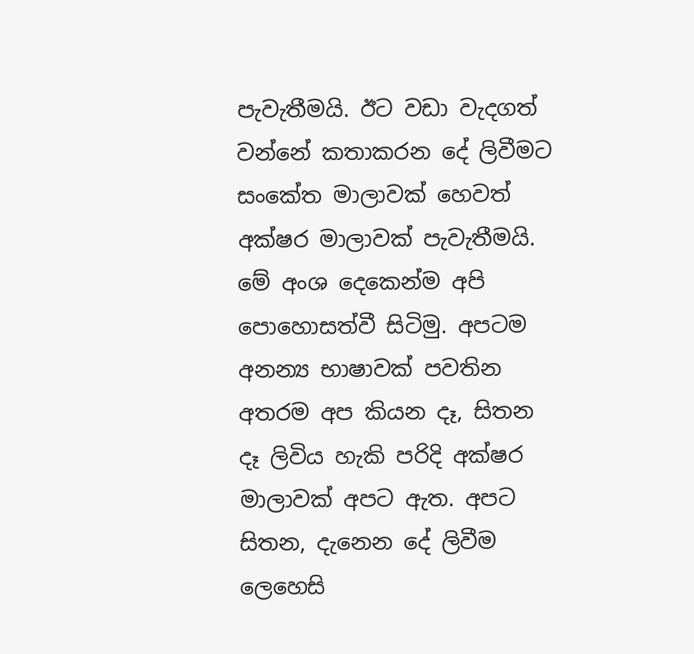පැවැතීමයි. ඊට වඩා වැදගත් වන්නේ කතාකරන දේ ලිවීමට සංකේත මාලාවක් හෙවත් අක්ෂර මාලාවක් පැවැතීමයි. මේ අංශ දෙකෙන්ම අපි පොහොසත්වී සිටිමු. අපටම අනන්‍ය භාෂාවක් පවතින අතරම අප කියන දෑ, සිතන දෑ ලිවිය හැකි පරිදි අක්ෂර මාලාවක් අපට ඇත. අපට සිතන, දැනෙන දේ ලිවීම ලෙහෙසි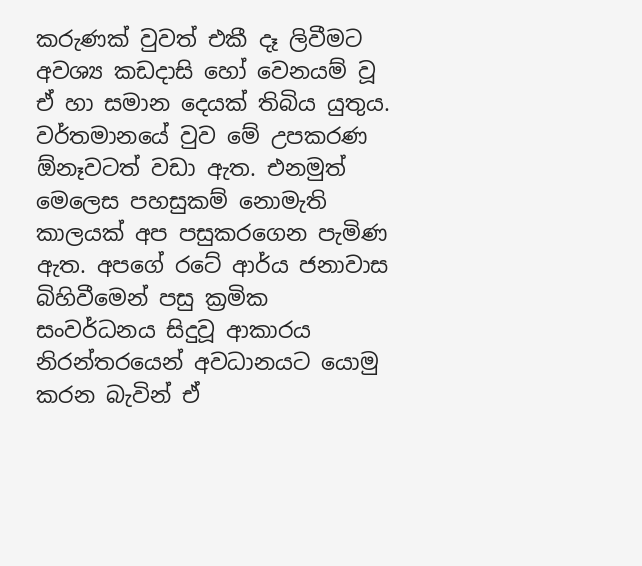කරුණක් වුවත් එකී දෑ ලිවීමට අවශ්‍ය කඩදාසි හෝ වෙනයම් වූ ඒ හා සමාන දෙයක් තිබිය යුතුය. වර්තමානයේ වුව මේ උපකරණ ඕනෑවටත් වඩා ඇත. එනමුත් මෙලෙස පහසුකම් නොමැති කාලයක් අප පසුකරගෙන පැමිණ ඇත. අපගේ රටේ ආර්ය ජනාවාස බිහිවීමෙන් පසු ක්‍රමික සංවර්ධනය සිදුවූ ආකාරය නිරන්තරයෙන් අවධානයට යොමු කරන බැවින් ඒ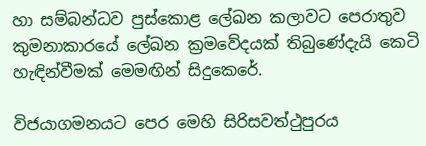හා සම්බන්ධව පුස්කොළ ලේඛන කලාවට පෙරාතුව කුමනාකාරයේ ලේඛන ක්‍රමවේදයක් තිබුණේදැයි කෙටි හැඳින්වීමක් මෙමඟින් සිදුකෙරේ.

විජයාගමනයට පෙර මෙහි සිරිසවත්ථුපුරය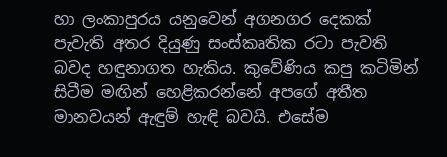හා ලංකාපුරය යනුවෙන් අගනගර දෙකක් පැවැති අතර දියුණු සංස්කෘතික රටා පැවති බවද හඳුනාගත හැකිය. කුවේණිය කපු කටිමින් සිටීම මඟින් හෙළිකරන්නේ අපගේ අතීත මානවයන් ඇඳුම් හැඳි බවයි. එසේම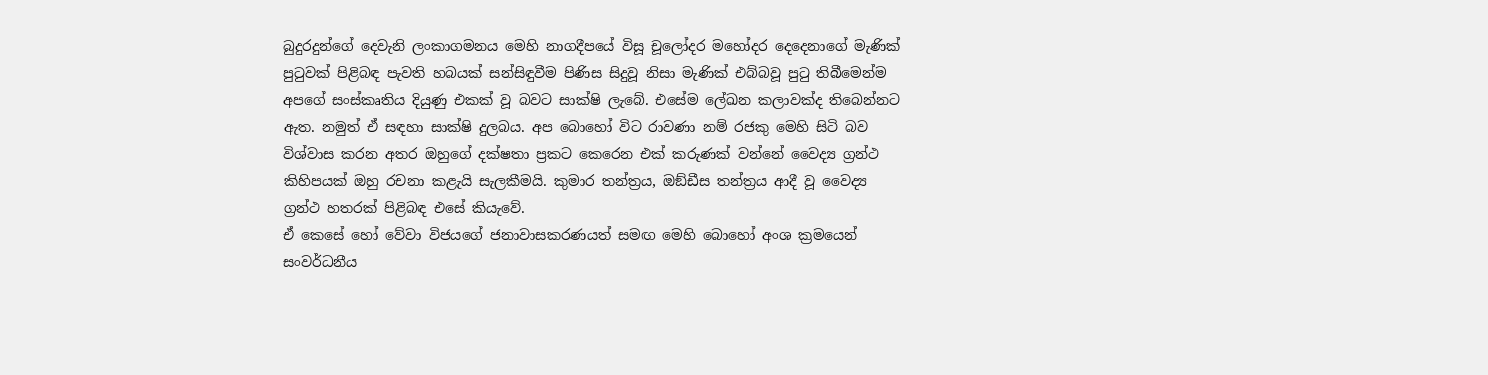බුදුරදුන්ගේ දෙවැනි ලංකාගමනය මෙහි නාගදීපයේ විසූ චූලෝදර මහෝදර දෙදෙනාගේ මැණික් පුටුවක් පිළිබඳ පැවති හබයක් සන්සිඳුවීම පිණිස සිදුවූ නිසා මැණික් එබ්බවූ පුටු තිබීමෙන්ම අපගේ සංස්කෘතිය දියුණු එකක් වූ බවට සාක්ෂි ලැබේ. එසේම ලේඛන කලාවක්ද තිබෙන්නට ඇත. නමුත් ඒ සඳහා සාක්ෂි දුලබය. අප බොහෝ විට රාවණා නම් රජකු මෙහි සිටි බව විශ්වාස කරන අතර ඔහුගේ දක්ෂතා ප්‍රකට කෙරෙන එක් කරුණක් වන්නේ වෛද්‍ය ග්‍රන්ථ කිහිපයක් ඔහු රචනා කළැයි සැලකීමයි. කුමාර තන්ත්‍රය, ඔඞ්ඩීස තන්ත්‍රය ආදී වූ වෛද්‍ය ග්‍රන්ථ හතරක් පිළිබඳ එසේ කියැවේ.
ඒ කෙසේ හෝ වේවා විජයගේ ජනාවාසකරණයත් සමඟ මෙහි බොහෝ අංශ ක්‍රමයෙන් සංවර්ධනීය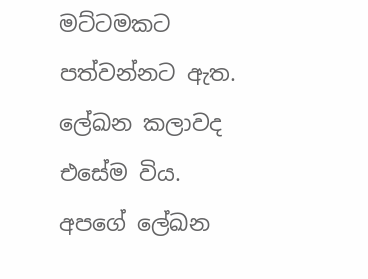මට්ටමකට පත්වන්නට ඇත. ලේඛන කලාවද එසේම විය. අපගේ ලේඛන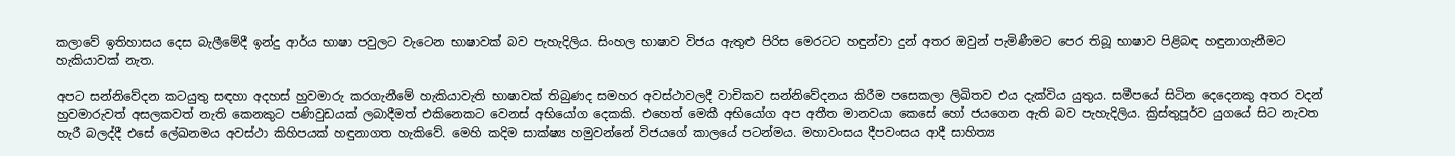කලාවේ ඉතිහාසය දෙස බැලීමේදී ඉන්දු ආර්ය භාෂා පවුලට වැටෙන භාෂාවක් බව පැහැදිලිය. සිංහල භාෂාව විජය ඇතුළු පිරිස මෙරටට හඳුන්වා දුන් අතර ඔවුන් පැමිණීමට පෙර තිබූ භාෂාව පිළිබඳ හඳුනාගැනීමට හැකියාවක් නැත.

අපට සන්නිවේදන කටයුතු සඳහා අදහස් හුවමාරු කරගැනීමේ හැකියාවැති භාෂාවක් තිබුණද සමහර අවස්ථාවලදී වාචිකව සන්නිවේදනය කිරීම පසෙකලා ලිඛිතව එය දැක්විය යුතුය. සමීපයේ සිටින දෙදෙනකු අතර වදන් හුවමාරුවත් අසලකවත් නැති කෙනකුට පණිවුඩයක් ලබාදීමත් එකිනෙකට වෙනස් අභියෝග දෙකකි. එහෙත් මෙකී අභියෝග අප අතීත මානවයා කෙසේ හෝ ජයගෙන ඇති බව පැහැදිලිය. ක්‍රිස්තුපූර්ව යුගයේ සිට නැවත හැරී බලද්දී එසේ ලේඛනමය අවස්ථා කිහිපයක් හඳුනාගත හැකිවේ. මෙහි කදිම සාක්ෂ්‍ය හමුවන්නේ විජයගේ කාලයේ පටන්මය. මහාවංසය දීපවංසය ආදී සාහිත්‍ය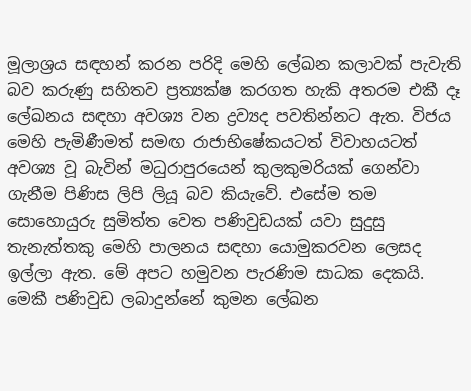මූලාශ්‍රය සඳහන් කරන පරිදි මෙහි ලේඛන කලාවක් පැවැති බව කරුණු සහිතව ප්‍රත්‍යක්ෂ කරගත හැකි අතරම එකී දෑ ලේඛනය සඳහා අවශ්‍ය වන ද්‍රව්‍යද පවතින්නට ඇත. විජය මෙහි පැමිණීමත් සමඟ රාජාභිෂේකයටත් විවාහයටත් අවශ්‍ය වූ බැවින් මධුරාපුරයෙන් කුලකුමරියක් ගෙන්වා ගැනීම පිණිස ලිපි ලියූ බව කියැවේ. එසේම තම සොහොයුරු සුමිත්ත වෙත පණිවුඩයක් යවා සුදුසු තැනැත්තකු මෙහි පාලනය සඳහා යොමුකරවන ලෙසද ඉල්ලා ඇත. මේ අපට හමුවන පැරණිම සාධක දෙකයි. මෙකී පණිවුඩ ලබාදුන්නේ කුමන ලේඛන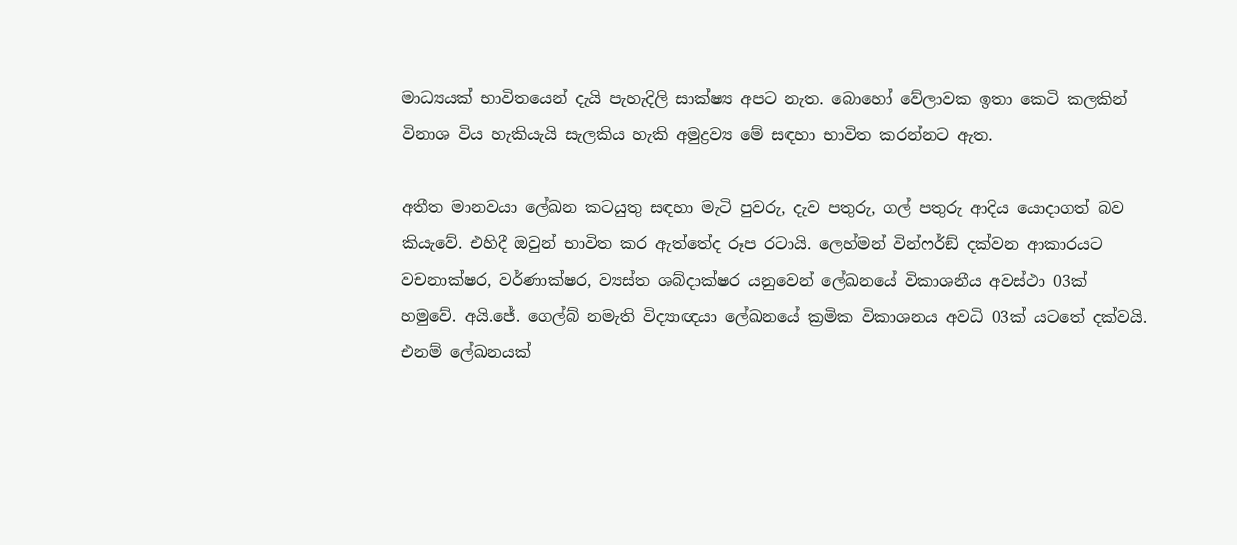මාධ්‍යයක් භාවිතයෙන් දැයි පැහැදිලි සාක්ෂ්‍ය අපට නැත. බොහෝ වේලාවක ඉතා කෙටි කලකින් විනාශ විය හැකියැයි සැලකිය හැකි අමුද්‍රව්‍ය මේ සඳහා භාවිත කරන්නට ඇත.

අතීත මානවයා ලේඛන කටයුතු සඳහා මැටි පුවරු, දැව පතුරු, ගල් පතුරු ආදිය යොදාගත් බව කියැවේ. එහිදී ඔවුන් භාවිත කර ඇත්තේද රූප රටායි. ලෙහ්මන් වින්ෆර්ඞ් දක්වන ආකාරයට වචනාක්ෂර, වර්ණාක්ෂර, ව්‍යස්ත ශබ්දාක්ෂර යනුවෙන් ලේඛනයේ විකාශනීය අවස්ථා 03ක් හමුවේ. අයි.ජේ. ගෙල්බ් නමැති විද්‍යාඥයා ලේඛනයේ ක්‍රමික විකාශනය අවධි 03ක් යටතේ දක්වයි. එනම් ලේඛනයක්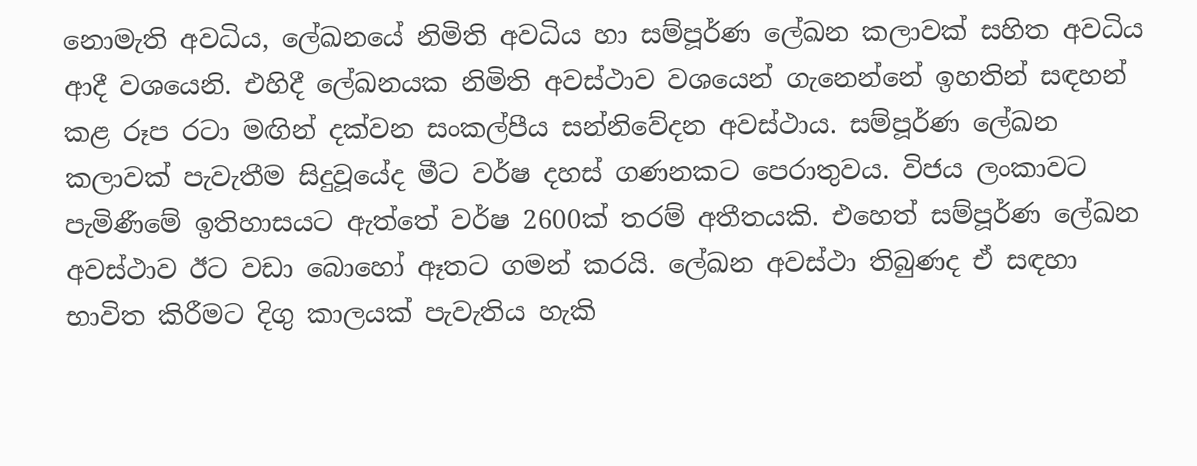නොමැති අවධිය, ලේඛනයේ නිමිති අවධිය හා සම්පූර්ණ ලේඛන කලාවක් සහිත අවධිය ආදී වශයෙනි. එහිදී ලේඛනයක නිමිති අවස්ථාව වශයෙන් ගැනෙන්නේ ඉහතින් සඳහන් කළ රූප රටා මඟින් දක්වන සංකල්පීය සන්නිවේදන අවස්ථාය. සම්පූර්ණ ලේඛන කලාවක් පැවැතීම සිදුවූයේද මීට වර්ෂ දහස් ගණනකට පෙරාතුවය. විජය ලංකාවට පැමිණීමේ ඉතිහාසයට ඇත්තේ වර්ෂ 2600ක් තරම් අතීතයකි. එහෙත් සම්පූර්ණ ලේඛන අවස්ථාව ඊට වඩා බොහෝ ඈතට ගමන් කරයි. ලේඛන අවස්ථා තිබුණද ඒ සඳහා භාවිත කිරීමට දිගු කාලයක් පැවැතිය හැකි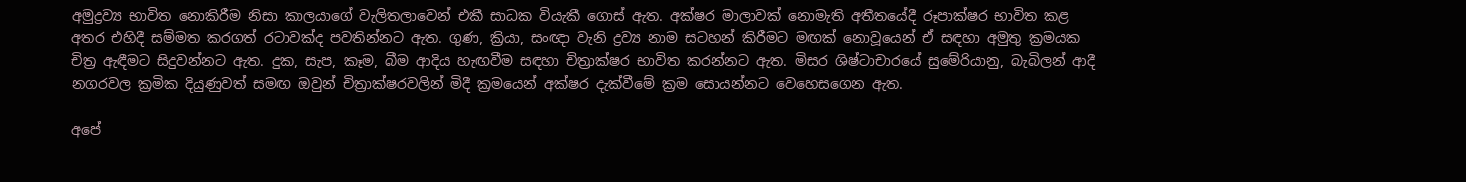අමුද්‍රව්‍ය භාවිත නොකිරීම නිසා කාලයාගේ වැලිතලාවෙන් එකී සාධක වියැකී ගොස් ඇත. අක්ෂර මාලාවක් නොමැති අතීතයේදී රූපාක්ෂර භාවිත කළ අතර එහිදී සම්මත කරගත් රටාවක්ද පවතින්නට ඇත. ගුණ, ක්‍රියා, සංඥා වැනි ද්‍රව්‍ය නාම සටහන් කිරීමට මඟක් නොවූයෙන් ඒ සඳහා අමුතු ක්‍රමයක චිත්‍ර ඇඳීමට සිදුවන්නට ඇත. දුක, සැප, කෑම, බීම ආදිය හැඟවීම සඳහා චිත්‍රාක්ෂර භාවිත කරන්නට ඇත. මිසර ශිෂ්ටාචාරයේ සුමේරියානු, බැබිලන් ආදී නගරවල ක්‍රමික දියුණුවත් සමඟ ඔවුන් චිත්‍රාක්ෂරවලින් මිදී ක්‍රමයෙන් අක්ෂර දැක්වීමේ ක්‍රම සොයන්නට වෙහෙසගෙන ඇත.

අපේ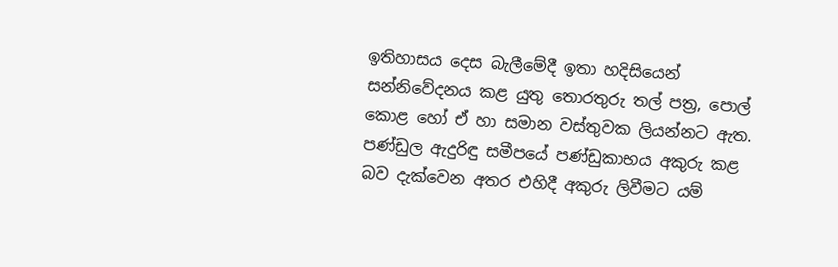ඉතිහාසය දෙස බැලීමේදී ඉතා හදිසියෙන් සන්නිවේදනය කළ යුතු තොරතුරු තල් පත්‍ර, පොල් කොළ හෝ ඒ හා සමාන වස්තුවක ලියන්නට ඇත. පණ්ඩුල ඇදුරිඳු සමීපයේ පණ්ඩුකාභය අකුරු කළ බව දැක්වෙන අතර එහිදී අකුරු ලිවීමට යම්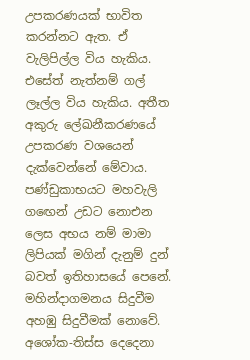උපකරණයක් භාවිත කරන්නට ඇත. ඒ වැලිපිල්ල විය හැකිය. එසේත් නැත්නම් ගල් ලෑල්ල විය හැකිය. අතීත අකුරු ලේඛනීකරණයේ උපකරණ වශයෙන් දැක්වෙන්නේ මේවාය. පණ්ඩුකාභයට මහවැලි ගඟෙන් උඩට නොඑන ලෙස අභය නම් මාමා ලිපියක් මගින් දැනුම් දුන් බවත් ඉතිහාසයේ පෙනේ. මහින්දාගමනය සිදුවීම අහඹු සිදුවීමක් නොවේ. අශෝක-තිස්ස දෙදෙනා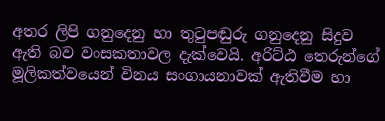අතර ලිපි ගනුදෙනු හා තුටුපඬුරු ගනුදෙනු සිදුව ඇති බව වංසකතාවල දැක්වෙයි. අරිට්ඨ තෙරුන්ගේ මූලිකත්වයෙන් විනය සංගායනාවක් ඇතිවීම හා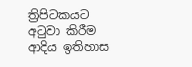ත්‍රිපිටකයට අටුවා කිරීම ආදිය ඉතිහාස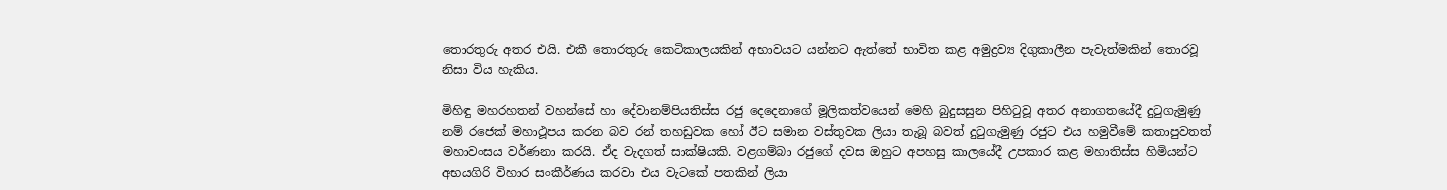තොරතුරු අතර එයි. එකී තොරතුරු කෙටිකාලයකින් අභාවයට යන්නට ඇත්තේ භාවිත කළ අමුද්‍රව්‍ය දිගුකාලීන පැවැත්මකින් තොරවූ නිසා විය හැකිය.

මිහිඳු මහරහතන් වහන්සේ හා දේවානම්පියතිස්ස රජු දෙදෙනාගේ මූලිකත්වයෙන් මෙහි බුදුසසුන පිහිටුවූ අතර අනාගතයේදී දුටුගැමුණු නම් රජෙක් මහාථූපය කරන බව රන් තහඩුවක හෝ ඊට සමාන වස්තුවක ලියා තැබූ බවත් දුටුගැමුණු රජුට එය හමුවීමේ කතාපුවතත් මහාවංසය වර්ණනා කරයි. ඒද වැදගත් සාක්ෂියකි. වළගම්බා රජුගේ දවස ඔහුට අපහසු කාලයේදී උපකාර කළ මහාතිස්ස හිමියන්ට අභයගිරි විහාර සංකීර්ණය කරවා එය වැටකේ පතකින් ලියා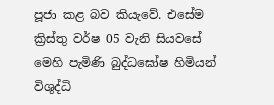පූජා කළ බව කියැවේ. එසේම ක්‍රිස්තු වර්ෂ 05 වැනි සියවසේ මෙහි පැමිණි බුද්ධඝෝෂ හිමියන් විශුද්ධි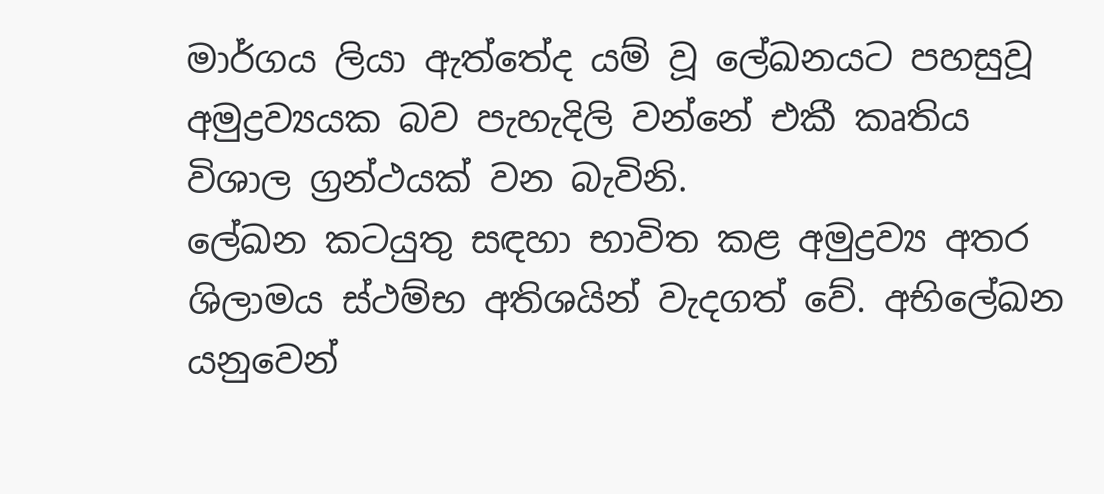මාර්ගය ලියා ඇත්තේද යම් වූ ලේඛනයට පහසුවූ අමුද්‍රව්‍යයක බව පැහැදිලි වන්නේ එකී කෘතිය විශාල ග්‍රන්ථයක් වන බැවිනි.
ලේඛන කටයුතු සඳහා භාවිත කළ අමුද්‍රව්‍ය අතර ශිලාමය ස්ථම්භ අතිශයින් වැදගත් වේ. අභිලේඛන යනුවෙන්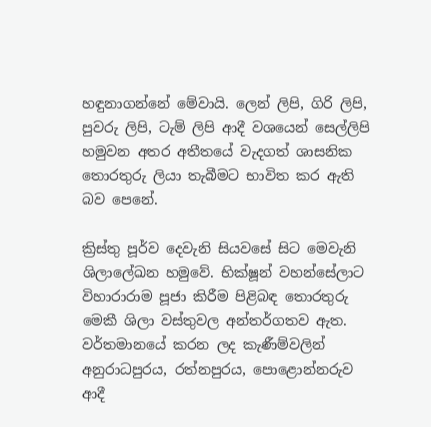හඳුනාගන්නේ මේවායි. ලෙන් ලිපි, ගිරි ලිපි, පුවරු ලිපි, ටැම් ලිපි ආදී වශයෙන් සෙල්ලිපි හමුවන අතර අතීතයේ වැදගත් ශාසනික තොරතුරු ලියා තැබීමට භාවිත කර ඇති බව පෙනේ.

ක්‍රිස්තු පූර්ව දෙවැනි සියවසේ සිට මෙවැනි ශිලාලේඛන හමුවේ. භික්ෂූන් වහන්සේලාට විහාරාරාම පූජා කිරීම පිළිබඳ තොරතුරු මෙකී ශිලා වස්තුවල අන්තර්ගතව ඇත. වර්තමානයේ කරන ලද කැණීම්වලින් අනුරාධපුරය, රත්නපුරය, පොළොන්නරුව ආදී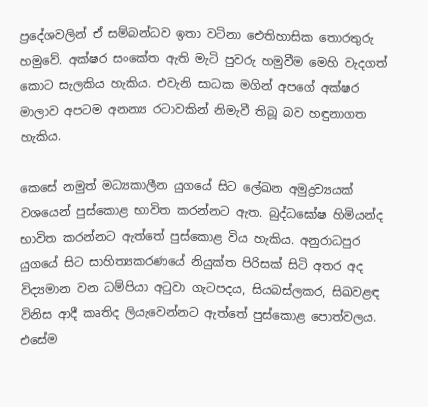ප්‍රදේශවලින් ඒ සම්බන්ධව ඉතා වටිනා ඓතිහාසික තොරතුරු හමුවේ. අක්ෂර සංකේත ඇති මැටි පුවරු හමුවීම මෙහි වැදගත් කොට සැලකිය හැකිය. එවැනි සාධක මගින් අපගේ අක්ෂර මාලාව අපටම අනන්‍ය රටාවකින් නිමැවී තිබූ බව හඳුනාගත හැකිය.

කෙසේ නමුත් මධ්‍යකාලීන යුගයේ සිට ලේඛන අමුද්‍රව්‍යයක් වශයෙන් පුස්කොළ භාවිත කරන්නට ඇත. බුද්ධඝෝෂ හිමියන්ද භාවිත කරන්නට ඇත්තේ පුස්කොළ විය හැකිය. අනුරාධපුර යුගයේ සිට සාහිත්‍යකරණයේ නියුක්ත පිරිසක් සිටි අතර අද විද්‍යමාන වන ධම්පියා අටුවා ගැටපදය, සියබස්ලකර, සිඛවළඳ විනිස ආදී කෘතිද ලියැවෙන්නට ඇත්තේ පුස්කොළ පොත්වලය. එසේම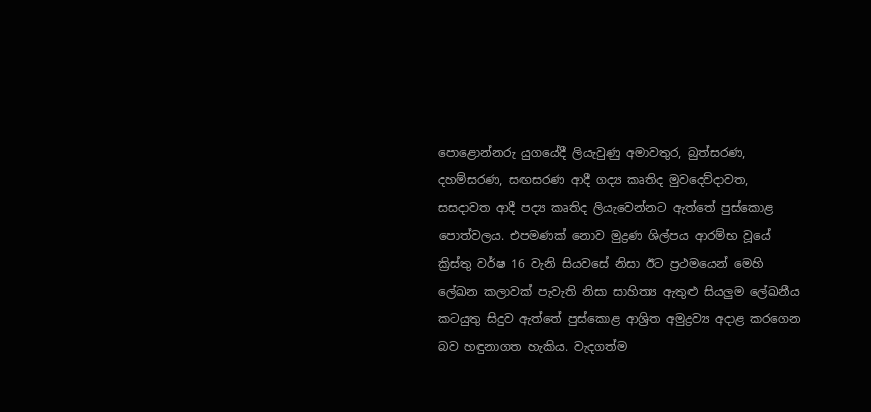පොළොන්නරු යුගයේදී ලියැවුණු අමාවතුර, බුත්සරණ, දහම්සරණ, සඟසරණ ආදී ගද්‍ය කෘතිද මුවදෙව්දාවත, සසදාවත ආදී පද්‍ය කෘතිද ලියැවෙන්නට ඇත්තේ පුස්කොළ පොත්වලය. එපමණක් නොව මුද්‍රණ ශිල්පය ආරම්භ වූයේ ක්‍රිස්තු වර්ෂ 16 වැනි සියවසේ නිසා ඊට ප්‍රථමයෙන් මෙහි ලේඛන කලාවක් පැවැති නිසා සාහිත්‍ය ඇතුළු සියලුම ලේඛනීය කටයුතු සිදුව ඇත්තේ පුස්කොළ ආශ්‍රිත අමුද්‍රව්‍ය අදාළ කරගෙන බව හඳුනාගත හැකිය. වැදගත්ම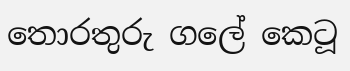තොරතුරු ගලේ කෙටූ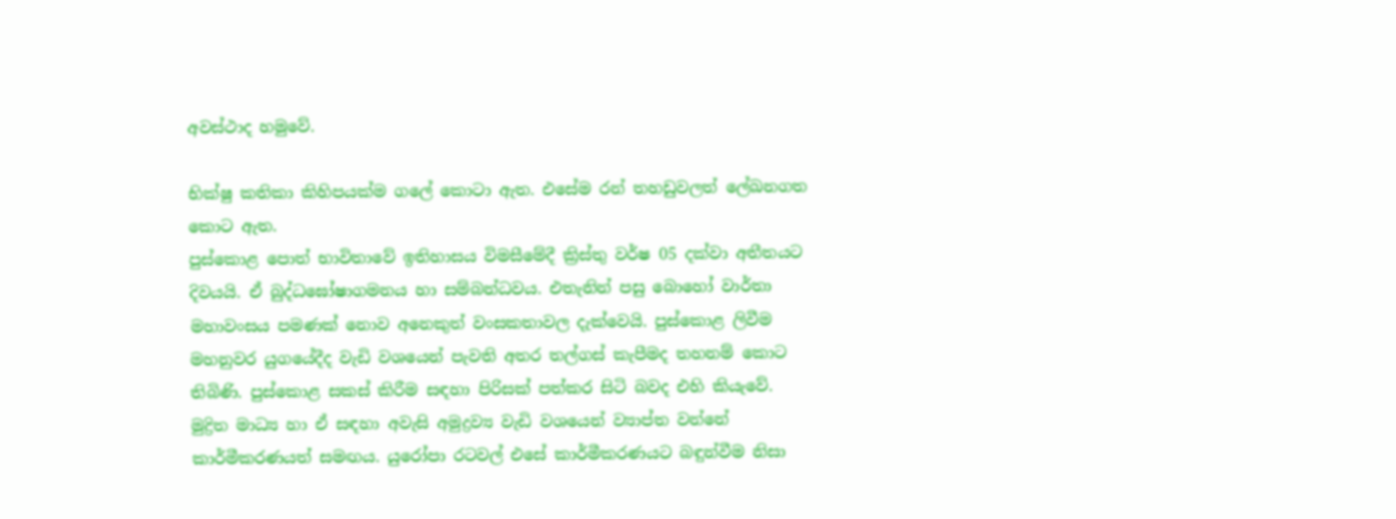අවස්ථාද හමුවේ.

භික්ෂු කතිකා කිහිපයක්ම ගලේ කොටා ඇත. එසේම රන් තහඩුවලත් ලේඛනගත කොට ඇත.
පුස්කොළ පොත් භාවිතාවේ ඉතිහාසය විමසීමේදී ක්‍රිස්තු වර්ෂ 05 දක්වා අතීතයට දිවයයි. ඒ බුද්ධඝෝෂාගමනය හා සම්බන්ධවය. එතැනින් පසු බොහෝ වාර්තා මහාවංසය පමණක් නොව අනෙකුත් වංසකතාවල දැක්වෙයි. පුස්කොළ ලිවීම මහනුවර යුගයේදීද වැඩි වශයෙන් පැවති අතර තල්ගස් කැපීමද තහනම් කොට තිබිණි. පුස්කොළ සකස් කිරීම සඳහා පිරිසක් පත්කර සිටි බවද එහි කියැවේ. මුද්‍රිත මාධ්‍ය හා ඒ සඳහා අවැසි අමුද්‍රව්‍ය වැඩි වශයෙන් ව්‍යාප්ත වන්නේ කාර්මීකරණයත් සමඟය. යුරෝපා රටවල් එසේ කාර්මීකරණයට බඳුන්වීම නිසා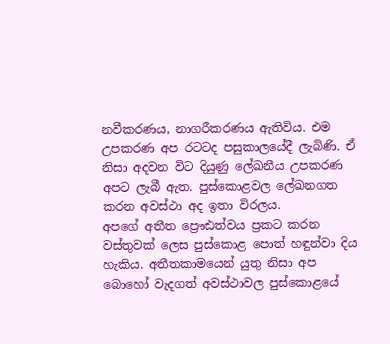නවීකරණය, නාගරීකරණය ඇතිවිය. එම උපකරණ අප රටටද පසුකාලයේදී ලැබිණි. ඒ නිසා අදවන විට දියුණු ලේඛනීය උපකරණ අපට ලැබී ඇත. පුස්කොළවල ලේඛනගත කරන අවස්ථා අද ඉතා විරලය.
අපගේ අතීත ප්‍රෞඪත්වය ප්‍රකට කරන වස්තුවක් ලෙස පුස්කොළ පොත් හඳුන්වා දිය හැකිය. අතීතකාමයෙන් යුතු නිසා අප බොහෝ වැදගත් අවස්ථාවල පුස්කොළයේ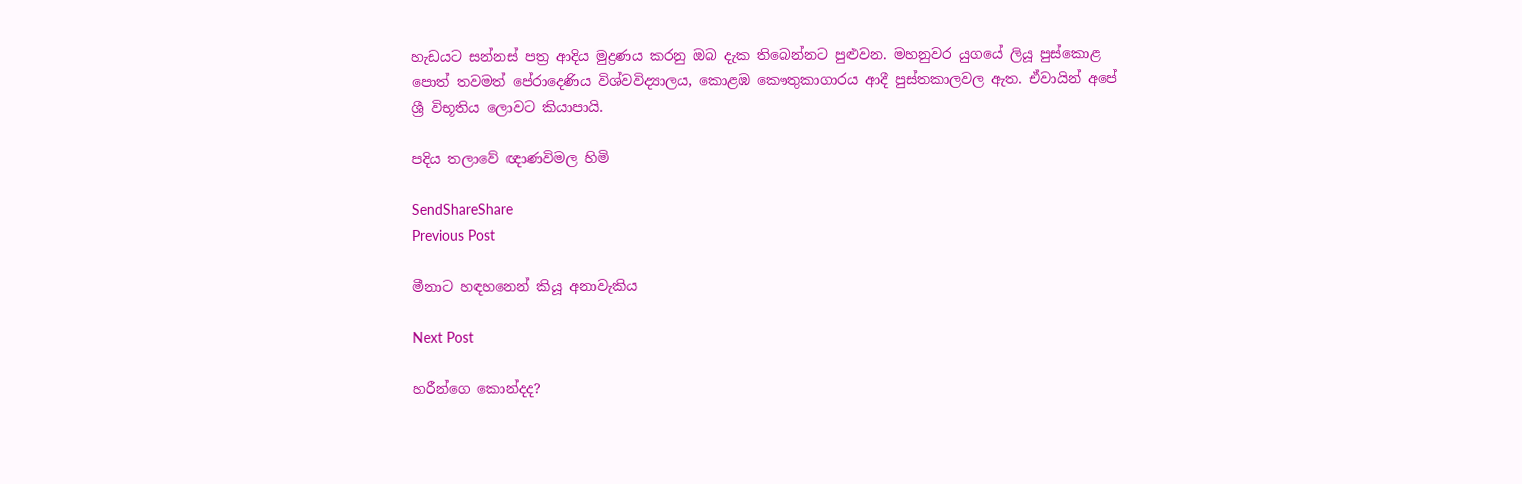හැඩයට සන්නස් පත්‍ර ආදිය මුද්‍රණය කරනු ඔබ දැක තිබෙන්නට පුළුවන. මහනුවර යුගයේ ලියූ පුස්කොළ පොත් තවමත් පේරාදෙණිය විශ්වවිද්‍යාලය, කොළඹ කෞතුකාගාරය ආදී පුස්තකාලවල ඇත. ඒවායින් අපේ ශ්‍රී විභූතිය ලොවට කියාපායි.

පදිය තලාවේ ඥාණවිමල හිමි

SendShareShare
Previous Post

මීනාට හඳහනෙන් කියූ අනාවැකිය

Next Post

හරීන්ගෙ ‌කොන්දද?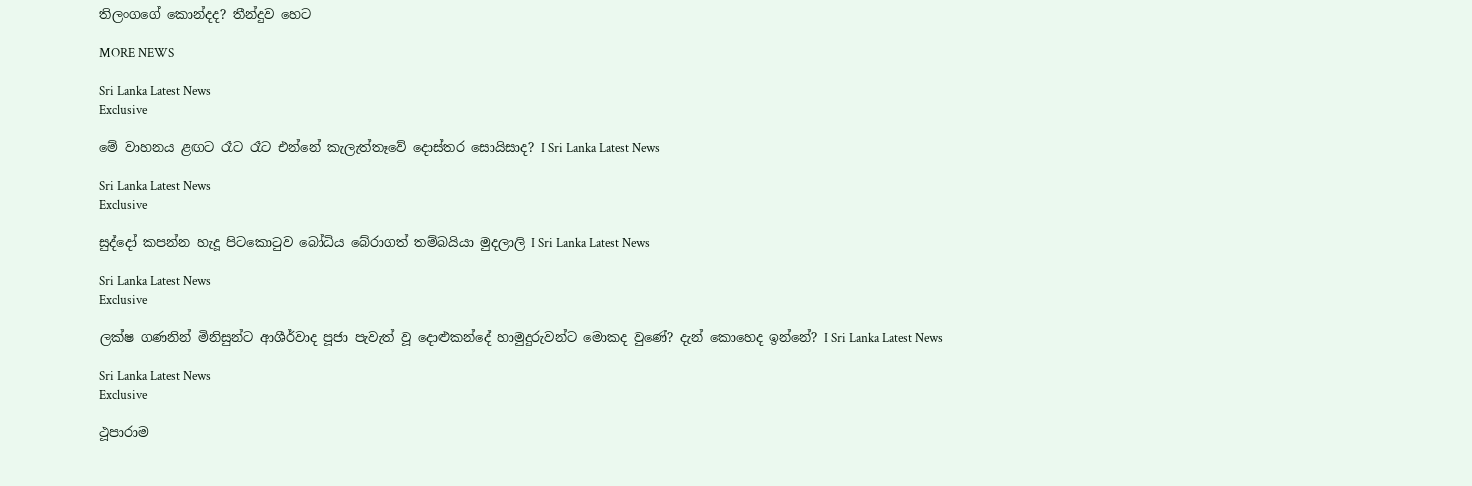තිලංගගේ ‌කොන්දද? තීන්දුව ‌හෙට

MORE NEWS

Sri Lanka Latest News
Exclusive

මේ වාහනය ළඟට රෑට රෑට එන්නේ කැලැත්තෑවේ දොස්තර සොයිසාද? I Sri Lanka Latest News

Sri Lanka Latest News
Exclusive

සුද්දෝ කපන්න හැදූ පිටකොටුව බෝධිය බේරාගත් තම්බයියා මුදලාලි I Sri Lanka Latest News

Sri Lanka Latest News
Exclusive

ලක්ෂ ගණනින් මිනිසුන්ට ආශීර්වාද පූජා පැවැත් වූ දොළුකන්දේ හාමුදුරුවන්ට මොකද වුණේ? දැන් කොහෙද ඉන්නේ? I Sri Lanka Latest News

Sri Lanka Latest News
Exclusive

ථූපාරාම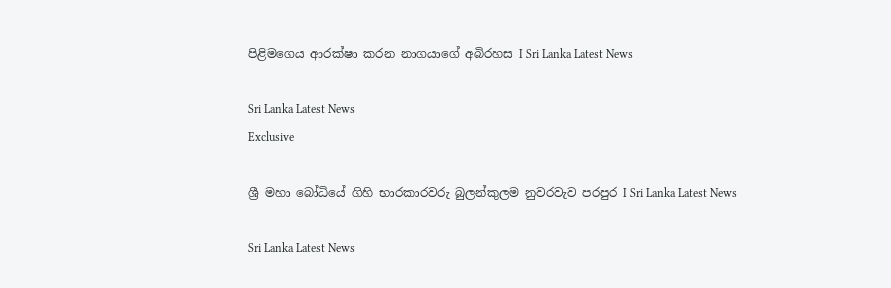පිළිමගෙය ආරක්ෂා කරන නාගයාගේ අබිරහස I Sri Lanka Latest News

Sri Lanka Latest News
Exclusive

ශ්‍රී මහා බෝධියේ ගිහි භාරකාරවරු බුලන්කුලම නුවරවැව පරපුර I Sri Lanka Latest News

Sri Lanka Latest News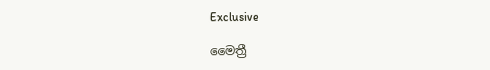Exclusive

මෛත්‍රී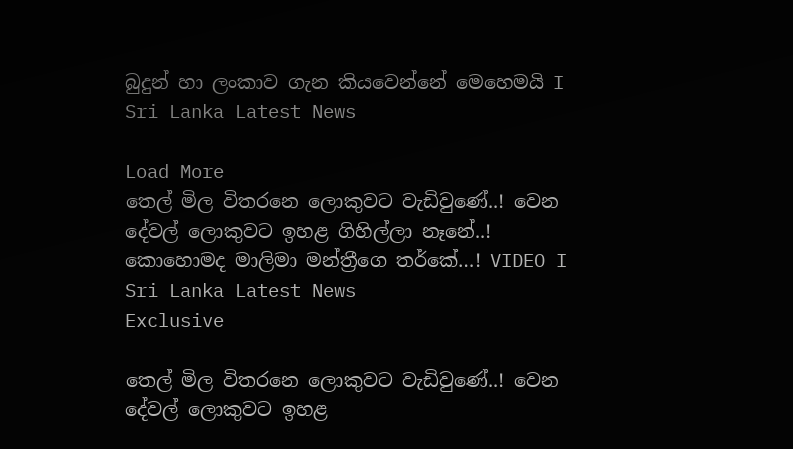බුදුන් හා ලංකාව ගැන කියවෙන්නේ මෙහෙමයි I Sri Lanka Latest News

Load More
තෙල් මිල විතරනෙ ලොකුවට වැඩිවුණේ..! වෙන දේවල් ලොකුවට ඉහළ ගිහිල්ලා නෑනේ..! කොහොමද මාලිමා මන්ත්‍රීගෙ තර්කේ…! VIDEO I Sri Lanka Latest News
Exclusive

තෙල් මිල විතරනෙ ලොකුවට වැඩිවුණේ..! වෙන දේවල් ලොකුවට ඉහළ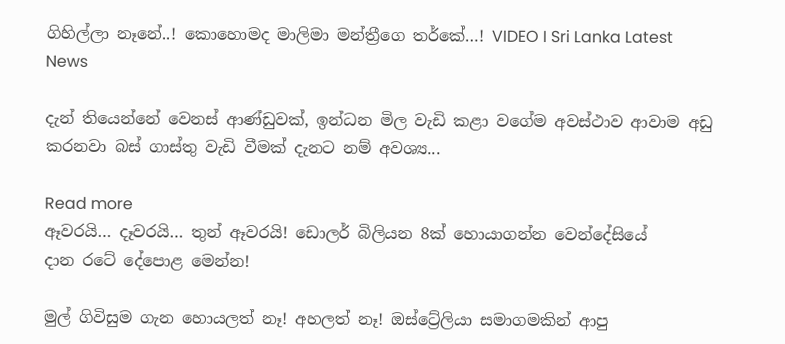ගිහිල්ලා නෑනේ..! කොහොමද මාලිමා මන්ත්‍රීගෙ තර්කේ…! VIDEO I Sri Lanka Latest News

දැන් තියෙන්නේ වෙනස් ආණ්ඩුවක්, ඉන්ධන මිල වැඩි කළා වගේම අවස්ථාව ආවාම අඩු කරනවා බස් ගාස්තු වැඩි වීමක් දැනට නම් අවශ්‍ය...

Read more
ඈවරයි… දෑවරයි… තුන් ඈවරයි! ඩොලර් බිලියන 8ක් හොයාගන්න වෙන්දේසියේ දාන ‌රටේ දේපොළ මෙන්න!

මුල් ගිවිසුම ගැන හොයලත් නෑ! අහලත් නෑ! ඔස්ට්‍රේලියා සමාගමකින් ආපු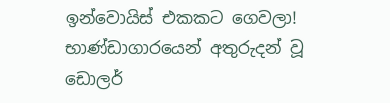ඉන්වොයිස් එකකට ගෙවලා! භාණ්ඩාගාරයෙන් අතුරුදන් වූ ඩොලර්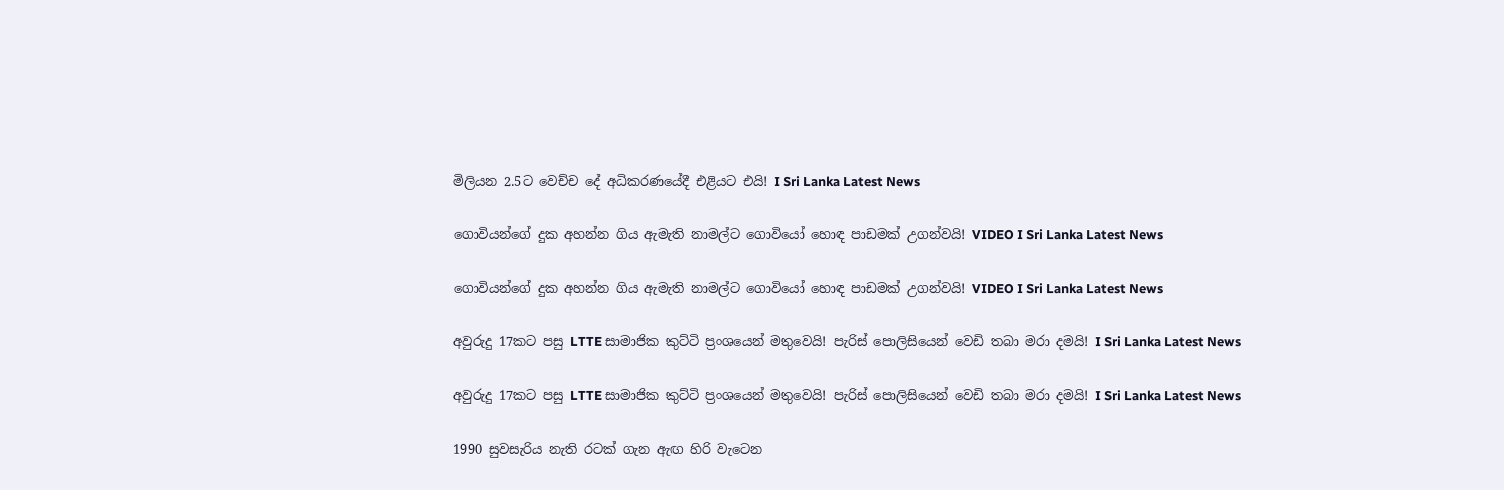මිලියන 2.5ට වෙච්ච දේ අධිකරණයේදී එළියට එයි! I Sri Lanka Latest News

ගොවියන්ගේ දුක අහන්න ගිය ඇමැති නාමල්ට ගොවියෝ හොඳ පාඩමක් උගන්වයි! VIDEO I Sri Lanka Latest News

ගොවියන්ගේ දුක අහන්න ගිය ඇමැති නාමල්ට ගොවියෝ හොඳ පාඩමක් උගන්වයි! VIDEO I Sri Lanka Latest News

අවුරුදු 17කට පසු LTTE සාමාජික කුට්ටි ප්‍රංශයෙන් මතුවෙයි! පැරිස් පොලිසියෙන් වෙඩි තබා මරා දමයි! I Sri Lanka Latest News

අවුරුදු 17කට පසු LTTE සාමාජික කුට්ටි ප්‍රංශයෙන් මතුවෙයි! පැරිස් පොලිසියෙන් වෙඩි තබා මරා දමයි! I Sri Lanka Latest News

1990 සුවසැරිය නැති රටක් ගැන ඇඟ හිරි වැටෙන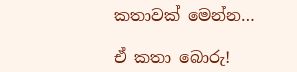කතාවක් මෙන්න…

ඒ කතා බොරු!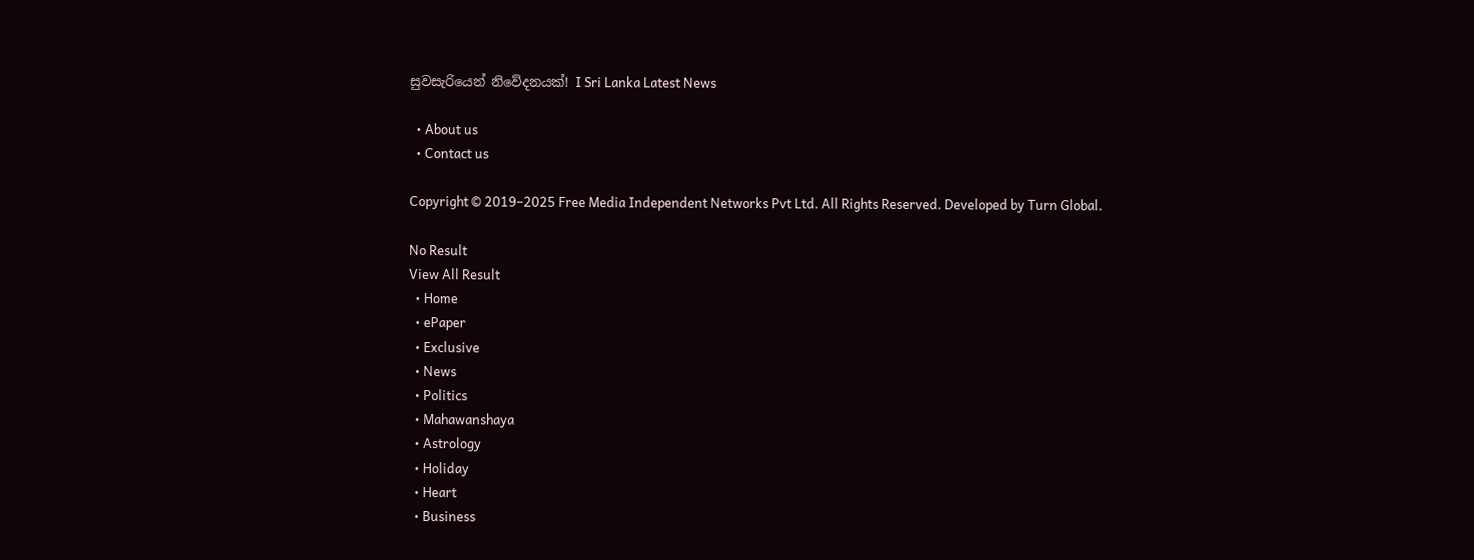සුවසැරියෙන් නිවේදනයක්! I Sri Lanka Latest News

  • About us
  • Contact us

Copyright © 2019–2025 Free Media Independent Networks Pvt Ltd. All Rights Reserved. Developed by Turn Global.

No Result
View All Result
  • Home
  • ePaper
  • Exclusive
  • News
  • Politics
  • Mahawanshaya
  • Astrology
  • Holiday
  • Heart
  • Business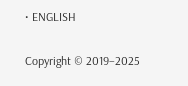• ENGLISH

Copyright © 2019–2025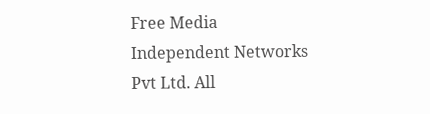Free Media Independent Networks Pvt Ltd. All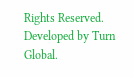Rights Reserved. Developed by Turn Global.